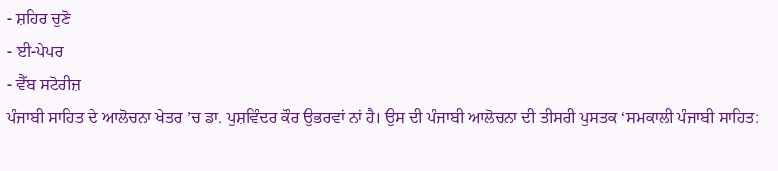- ਸ਼ਹਿਰ ਚੁਣੋ
- ਈ-ਪੇਪਰ
- ਵੈੱਬ ਸਟੋਰੀਜ਼
ਪੰਜਾਬੀ ਸਾਹਿਤ ਦੇ ਆਲੋਚਨਾ ਖੇਤਰ ’ਚ ਡਾ. ਪੁਸ਼ਵਿੰਦਰ ਕੌਰ ਉਭਰਵਾਂ ਨਾਂ ਹੈ। ਉਸ ਦੀ ਪੰਜਾਬੀ ਆਲੋਚਨਾ ਦੀ ਤੀਸਰੀ ਪੁਸਤਕ ‘ਸਮਕਾਲੀ ਪੰਜਾਬੀ ਸਾਹਿਤ: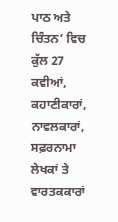ਪਾਠ ਅਤੇ ਚਿੰਤਨ’ ਵਿਚ ਕੁੱਲ 27 ਕਵੀਆਂ, ਕਹਾਣੀਕਾਰਾਂ, ਨਾਵਲਕਾਰਾਂ, ਸਫ਼ਰਨਾਮਾ ਲੇਖਕਾਂ ਤੇ ਵਾਰਤਕਕਾਰਾਂ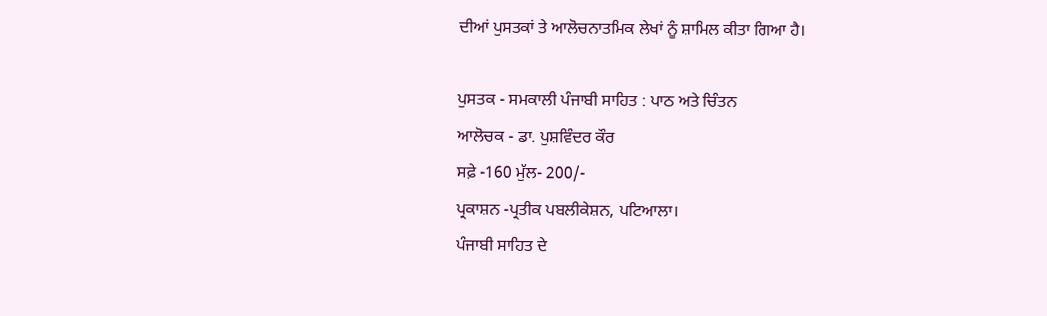ਦੀਆਂ ਪੁਸਤਕਾਂ ਤੇ ਆਲੋਚਨਾਤਮਿਕ ਲੇਖਾਂ ਨੂੰ ਸ਼ਾਮਿਲ ਕੀਤਾ ਗਿਆ ਹੈ।

ਪੁਸਤਕ - ਸਮਕਾਲੀ ਪੰਜਾਬੀ ਸਾਹਿਤ : ਪਾਠ ਅਤੇ ਚਿੰਤਨ
ਆਲੋਚਕ - ਡਾ. ਪੁਸ਼ਵਿੰਦਰ ਕੌਰ
ਸਫ਼ੇ -160 ਮੁੱਲ- 200/-
ਪ੍ਰਕਾਸ਼ਨ -ਪ੍ਰਤੀਕ ਪਬਲੀਕੇਸ਼ਨ, ਪਟਿਆਲਾ।
ਪੰਜਾਬੀ ਸਾਹਿਤ ਦੇ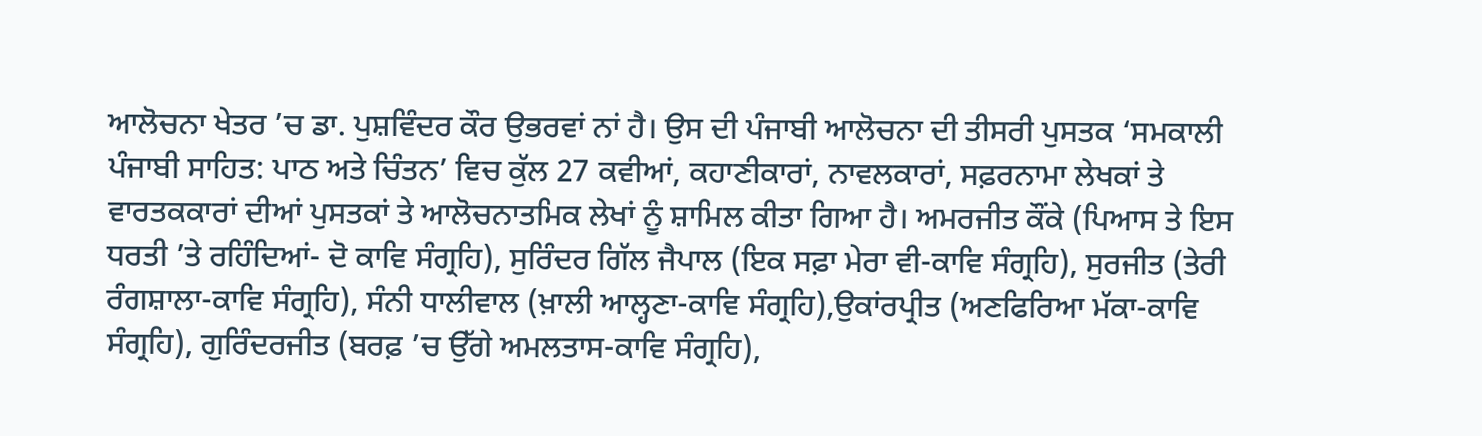ਆਲੋਚਨਾ ਖੇਤਰ ’ਚ ਡਾ. ਪੁਸ਼ਵਿੰਦਰ ਕੌਰ ਉਭਰਵਾਂ ਨਾਂ ਹੈ। ਉਸ ਦੀ ਪੰਜਾਬੀ ਆਲੋਚਨਾ ਦੀ ਤੀਸਰੀ ਪੁਸਤਕ ‘ਸਮਕਾਲੀ ਪੰਜਾਬੀ ਸਾਹਿਤ: ਪਾਠ ਅਤੇ ਚਿੰਤਨ’ ਵਿਚ ਕੁੱਲ 27 ਕਵੀਆਂ, ਕਹਾਣੀਕਾਰਾਂ, ਨਾਵਲਕਾਰਾਂ, ਸਫ਼ਰਨਾਮਾ ਲੇਖਕਾਂ ਤੇ ਵਾਰਤਕਕਾਰਾਂ ਦੀਆਂ ਪੁਸਤਕਾਂ ਤੇ ਆਲੋਚਨਾਤਮਿਕ ਲੇਖਾਂ ਨੂੰ ਸ਼ਾਮਿਲ ਕੀਤਾ ਗਿਆ ਹੈ। ਅਮਰਜੀਤ ਕੌਂਕੇ (ਪਿਆਸ ਤੇ ਇਸ ਧਰਤੀ ’ਤੇ ਰਹਿੰਦਿਆਂ- ਦੋ ਕਾਵਿ ਸੰਗ੍ਰਹਿ), ਸੁਰਿੰਦਰ ਗਿੱਲ ਜੈਪਾਲ (ਇਕ ਸਫ਼ਾ ਮੇਰਾ ਵੀ-ਕਾਵਿ ਸੰਗ੍ਰਹਿ), ਸੁਰਜੀਤ (ਤੇਰੀ ਰੰਗਸ਼ਾਲਾ-ਕਾਵਿ ਸੰਗ੍ਰਹਿ), ਸੰਨੀ ਧਾਲੀਵਾਲ (ਖ਼ਾਲੀ ਆਲ੍ਹਣਾ-ਕਾਵਿ ਸੰਗ੍ਰਹਿ),ਉਕਾਂਰਪ੍ਰੀਤ (ਅਣਫਿਰਿਆ ਮੱਕਾ-ਕਾਵਿ ਸੰਗ੍ਰਹਿ), ਗੁਰਿੰਦਰਜੀਤ (ਬਰਫ਼ ’ਚ ਉੱਗੇ ਅਮਲਤਾਸ-ਕਾਵਿ ਸੰਗ੍ਰਹਿ),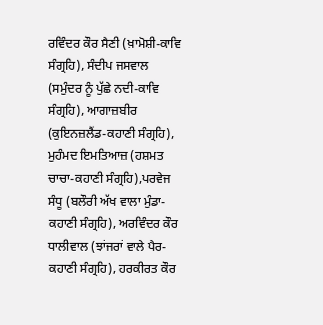ਰਵਿੰਦਰ ਕੌਰ ਸੈਣੀ (ਖ਼ਾਮੋਸ਼ੀ-ਕਾਵਿ ਸੰਗ੍ਰਹਿ), ਸੰਦੀਪ ਜਸਵਾਲ (ਸਮੁੰਦਰ ਨੂੰ ਪੁੱਛੇ ਨਦੀ-ਕਾਵਿ ਸੰਗ੍ਰਹਿ), ਆਗਾਜ਼ਬੀਰ (ਕੁਇਨਜ਼ਲੈਂਡ-ਕਹਾਣੀ ਸੰਗ੍ਰਹਿ), ਮੁਹੰਮਦ ਇਮਤਿਆਜ਼ (ਹਸ਼ਮਤ ਚਾਚਾ-ਕਹਾਣੀ ਸੰਗ੍ਰਹਿ),ਪਰਵੇਜ ਸੰਧੂ (ਬਲੌਰੀ ਅੱਖ ਵਾਲਾ ਮੁੰਡਾ-ਕਹਾਣੀ ਸੰਗ੍ਰਹਿ), ਅਰਵਿੰਦਰ ਕੌਰ ਧਾਲੀਵਾਲ (ਝਾਂਜਰਾਂ ਵਾਲੇ ਪੈਰ-ਕਹਾਣੀ ਸੰਗ੍ਰਹਿ), ਹਰਕੀਰਤ ਕੌਰ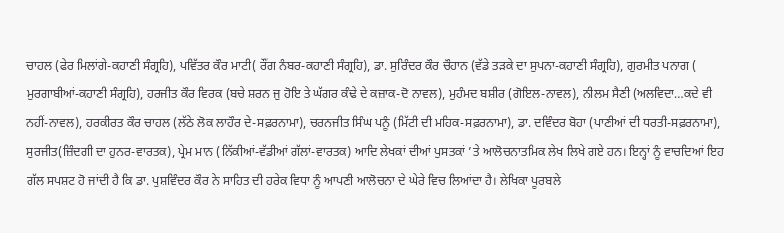ਚਾਹਲ (ਫੇਰ ਮਿਲਾਂਗੇ-ਕਹਾਣੀ ਸੰਗ੍ਰਹਿ), ਪਵਿੱਤਰ ਕੌਰ ਮਾਟੀ( ਰੌਂਗ ਨੰਬਰ-ਕਹਾਣੀ ਸੰਗ੍ਰਹਿ), ਡਾ. ਸੁਰਿੰਦਰ ਕੌਰ ਚੌਹਾਨ (ਵੱਡੇ ਤੜਕੇ ਦਾ ਸੁਪਨਾ-ਕਹਾਣੀ ਸੰਗ੍ਰਹਿ), ਗੁਰਮੀਤ ਪਨਾਗ ( ਮੁਰਗਾਬੀਆਂ-ਕਹਾਣੀ ਸੰਗ੍ਰਹਿ), ਹਰਜੀਤ ਕੌਰ ਵਿਰਕ (ਬਚੇ ਸ਼ਰਨ ਜੁ ਹੋਇ ਤੇ ਘੱਗਰ ਕੰਢੇ ਦੇ ਕਜ਼ਾਕ-ਦੋ ਨਾਵਲ), ਮੁਹੰਮਦ ਬਸ਼ੀਰ (ਗੋਇਲ-ਨਾਵਲ), ਨੀਲਮ ਸੈਣੀ (ਅਲਵਿਦਾ…ਕਦੇ ਵੀ ਨਹੀਂ-ਨਾਵਲ), ਹਰਕੀਰਤ ਕੌਰ ਚਾਹਲ (ਲੱਠੇ ਲੋਕ ਲਾਹੌਰ ਦੇ-ਸਫ਼ਰਨਾਮਾ), ਚਰਨਜੀਤ ਸਿੰਘ ਪਨੂੰ (ਮਿੱਟੀ ਦੀ ਮਹਿਕ-ਸਫ਼ਰਨਾਮਾ), ਡਾ. ਦਵਿੰਦਰ ਬੋਹਾ (ਪਾਣੀਆਂ ਦੀ ਧਰਤੀ-ਸਫ਼ਰਨਾਮਾ), ਸੁਰਜੀਤ(ਜ਼ਿੰਦਗੀ ਦਾ ਹੁਨਰ-ਵਾਰਤਕ), ਪ੍ਰੇਮ ਮਾਨ (ਨਿੱਕੀਆਂ-ਵੱਡੀਆਂ ਗੱਲਾਂ-ਵਾਰਤਕ) ਆਦਿ ਲੇਖਕਾਂ ਦੀਆਂ ਪੁਸਤਕਾਂ ’ਤੇ ਆਲੋਚਨਾਤਮਿਕ ਲੇਖ ਲਿਖੇ ਗਏ ਹਨ। ਇਨ੍ਹਾਂ ਨੂੰ ਵਾਚਦਿਆਂ ਇਹ ਗੱਲ ਸਪਸ਼ਟ ਹੋ ਜਾਂਦੀ ਹੈ ਕਿ ਡਾ. ਪੁਸ਼ਵਿੰਦਰ ਕੌਰ ਨੇ ਸਾਹਿਤ ਦੀ ਹਰੇਕ ਵਿਧਾ ਨੂੰ ਆਪਣੀ ਆਲੋਚਨਾ ਦੇ ਘੇਰੇ ਵਿਚ ਲਿਆਂਦਾ ਹੈ। ਲੇਖਿਕਾ ਪੂਰਬਲੇ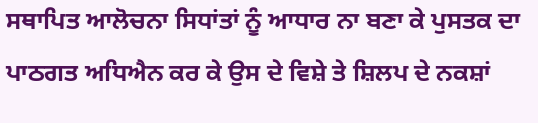ਸਥਾਪਿਤ ਆਲੋਚਨਾ ਸਿਧਾਂਤਾਂ ਨੂੰ ਆਧਾਰ ਨਾ ਬਣਾ ਕੇ ਪੁਸਤਕ ਦਾ ਪਾਠਗਤ ਅਧਿਐਨ ਕਰ ਕੇ ਉਸ ਦੇ ਵਿਸ਼ੇ ਤੇ ਸ਼ਿਲਪ ਦੇ ਨਕਸ਼ਾਂ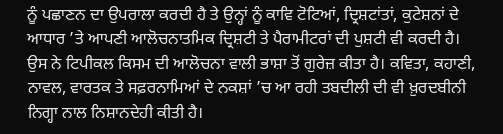ਨੂੰ ਪਛਾਣਨ ਦਾ ਉਪਰਾਲਾ ਕਰਦੀ ਹੈ ਤੇ ਉਨ੍ਹਾਂ ਨੂੰ ਕਾਵਿ ਟੋਟਿਆਂ, ਦ੍ਰਿਸ਼ਟਾਂਤਾਂ, ਕੁਟੇਸ਼ਨਾਂ ਦੇ ਆਧਾਰ ’ਤੇ ਆਪਣੀ ਆਲੋਚਨਾਤਮਿਕ ਦ੍ਰਿਸ਼ਟੀ ਤੇ ਪੈਰਾਮੀਟਰਾਂ ਦੀ ਪੁਸ਼ਟੀ ਵੀ ਕਰਦੀ ਹੈ। ਉਸ ਨੇ ਟਿਪੀਕਲ ਕਿਸਮ ਦੀ ਆਲੋਚਨਾ ਵਾਲੀ ਭਾਸ਼ਾ ਤੋਂ ਗੁਰੇਜ਼ ਕੀਤਾ ਹੈ। ਕਵਿਤਾ, ਕਹਾਣੀ, ਨਾਵਲ, ਵਾਰਤਕ ਤੇ ਸਫ਼ਰਨਾਮਿਆਂ ਦੇ ਨਕਸ਼ਾਂ ’ਚ ਆ ਰਹੀ ਤਬਦੀਲੀ ਦੀ ਵੀ ਖ਼ੁਰਦਬੀਨੀ ਨਿਗ੍ਹਾ ਨਾਲ ਨਿਸ਼ਾਨਦੇਹੀ ਕੀਤੀ ਹੈ।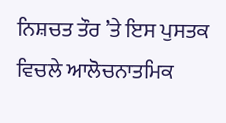ਨਿਸ਼ਚਤ ਤੌਰ ’ਤੇ ਇਸ ਪੁਸਤਕ ਵਿਚਲੇ ਆਲੋਚਨਾਤਮਿਕ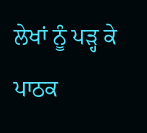ਲੇਖਾਂ ਨੂੰ ਪੜ੍ਹ ਕੇ ਪਾਠਕ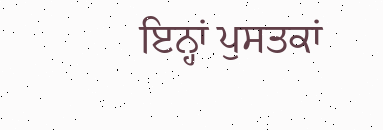ਇਨ੍ਹਾਂ ਪੁਸਤਕਾਂ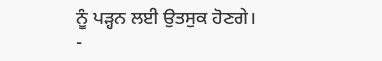ਨੂੰ ਪੜ੍ਹਨ ਲਈ ਉਤਸੁਕ ਹੋਣਗੇ।
-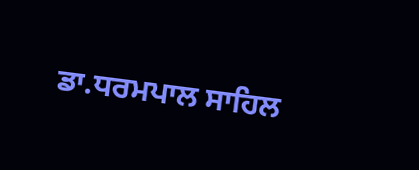ਡਾ.ਧਰਮਪਾਲ ਸਾਹਿਲ